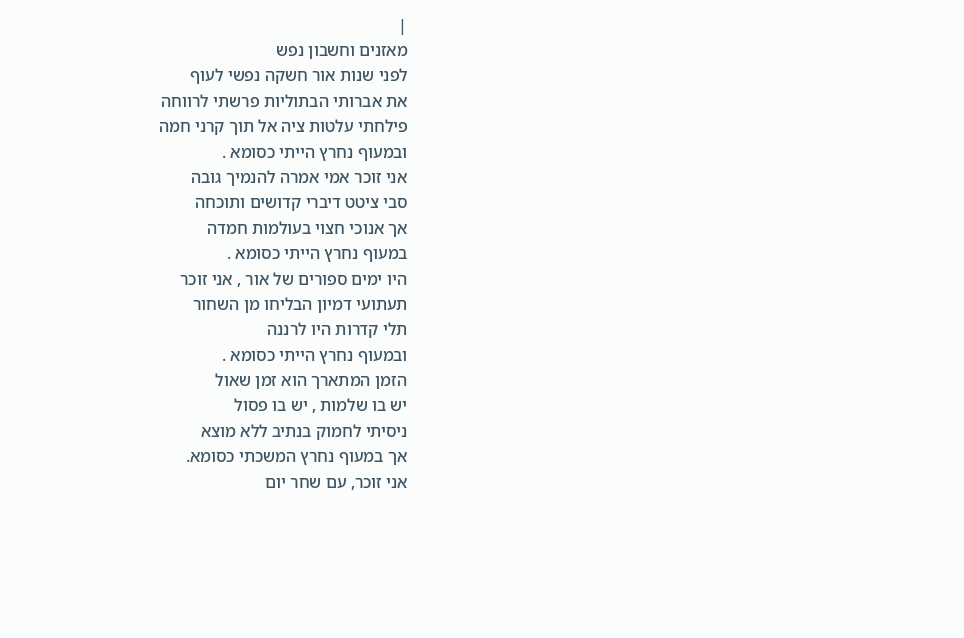|
מאזנים וחשבון נפש
לפני שנות אור חשקה נפשי לעוף
את אברותי הבתוליות פרשתי לרווחה
פילחתי עלטות ציה אל תוך קרני חמה
ובמעוף נחרץ הייתי כסומא .
אני זוכר אמי אמרה להנמיך גובה
סבי ציטט דיברי קדושים ותוכחה
אך אנוכי חצוי בעולמות חמדה
במעוף נחרץ הייתי כסומא .
היו ימים ספורים של אור , אני זוכר
תעתועי דמיון הבליחו מן השחור
תלי קדרות היו לרננה
ובמעוף נחרץ הייתי כסומא .
הזמן המתארך הוא זמן שאול
יש בו שלמות , יש בו פסול
ניסיתי לחמוק בנתיב ללא מוצא
אך במעוף נחרץ המשכתי כסומא.
אני זוכר, עם שחר יום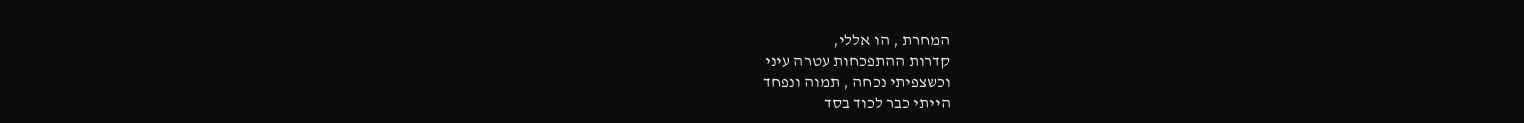המחרת , הו אללי,
קדרות ההתפכחות עטרה עיני
וכשצפיתי נכחה , תמוה ונפחד
הייתי כבר לכוד בסד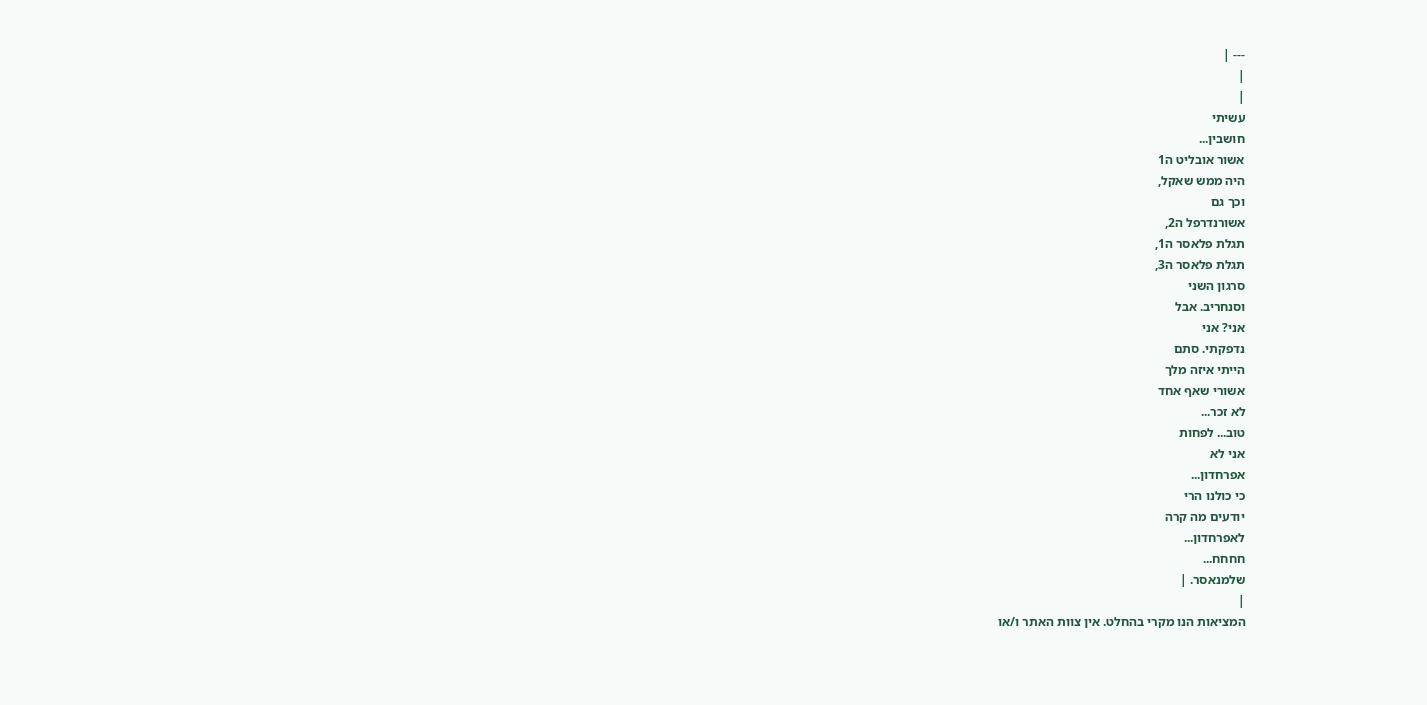--- |
|
|
עשיתי
חושבין...
אשור אובליט ה1
היה ממש שאקל,
וכך גם
אשורנדרפל ה2,
תגלת פלאסר ה1,
תגלת פלאסר ה3,
סרגון השני
וסנחריב. אבל
אני? אני
נדפקתי. סתם
הייתי איזה מלך
אשורי שאף אחד
לא זכר...
טוב... לפחות
אני לא
אפרחדון...
כי כולנו הרי
יודעים מה קרה
לאפרחדון...
חחחח...
שלמנאסר. |
|
המציאות הנו מקרי בהחלט. אין צוות האתר ו/או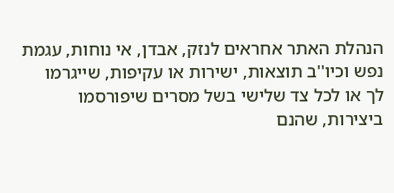הנהלת האתר אחראים לנזק, אבדן, אי נוחות, עגמת
נפש וכיו''ב תוצאות, ישירות או עקיפות, שייגרמו
לך או לכל צד שלישי בשל מסרים שיפורסמו
ביצירות, שהנם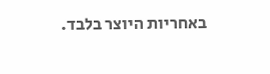באחריות היוצר בלבד.